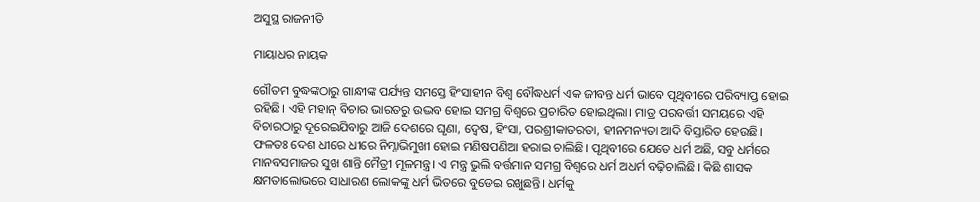ଅସୁସ୍ଥ ରାଜନୀତି

ମାୟାଧର ନାୟକ

ଗୌତମ ବୁଦ୍ଧଙ୍କଠାରୁ ଗାନ୍ଧୀଙ୍କ ପର୍ଯ୍ୟନ୍ତ ସମସ୍ତେ ହିଂସାହୀନ ବିଶ୍ୱ ବୌଦ୍ଧଧର୍ମ ଏକ ଜୀବନ୍ତ ଧର୍ମ ଭାବେ ପୃଥିବୀରେ ପରିବ୍ୟାପ୍ତ ହୋଇ ରହିଛି। ଏହି ମହାନ୍‌ ବିଚାର ଭାରତରୁ ଉଦ୍ଭବ ହୋଇ ସମଗ୍ର ବିଶ୍ୱରେ ପ୍ରଚାରିତ ହୋଇଥିଲା। ମାତ୍ର ପରବର୍ତ୍ତୀ ସମୟରେ ଏହି ବିଚାରଠାରୁ ଦୂରେଇଯିବାରୁ ଆଜି ଦେଶରେ ଘୃଣା, ଦ୍ୱେଷ, ହିଂସା, ପରଶ୍ରୀକାତରତା, ହୀନମନ୍ୟତା ଆଦି ବିସ୍ତାରିତ ହେଉଛି। ଫଳତଃ ଦେଶ ଧୀରେ ଧୀରେ ନିମ୍ନାଭିମୁଖୀ ହୋଇ ମଣିଷପଣିଆ ହରାଇ ଚାଲିଛି। ପୃଥିବୀରେ ଯେତେ ଧର୍ମ ଅଛି, ସବୁ ଧର୍ମରେ ମାନବସମାଜର ସୁଖ ଶାନ୍ତି ମୈତ୍ରୀ ମୂଳମନ୍ତ୍ର। ଏ ମନ୍ତ୍ର ଭୁଲି ବର୍ତ୍ତମାନ ସମଗ୍ର ବିଶ୍ୱରେ ଧର୍ମ ଅଧର୍ମ ବଢ଼ିଚାଲିଛି। କିଛି ଶାସକ କ୍ଷମତାଲୋଭରେ ସାଧାରଣ ଲୋକଙ୍କୁ ଧର୍ମ ଭିତରେ ବୁଡେଇ ରଖୁଛନ୍ତି। ଧର୍ମକୁ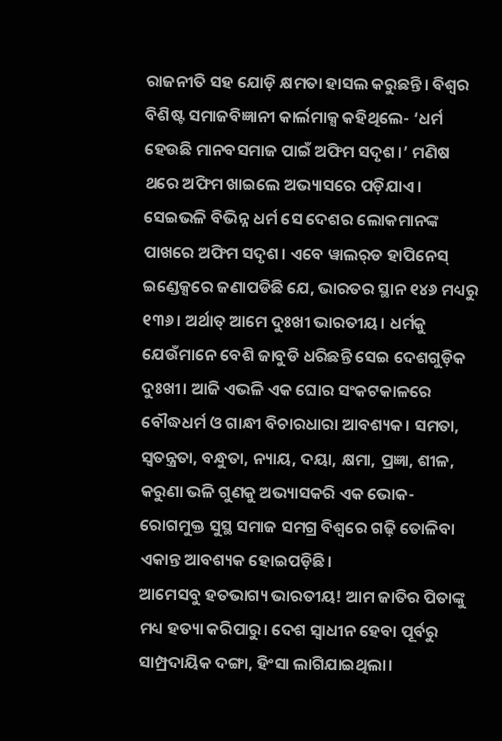ରାଜନୀତି ସହ ଯୋଡ଼ି କ୍ଷମତା ହାସଲ କରୁଛନ୍ତି। ବିଶ୍ୱର ବିଶିଷ୍ଟ ସମାଜବିଜ୍ଞାନୀ କାର୍ଲମାକ୍ସ କହିଥିଲେ- ‘ଧର୍ମ ହେଉଛି ମାନବସମାଜ ପାଇଁ ଅଫିମ ସଦୃଶ।’ ମଣିଷ ଥରେ ଅଫିମ ଖାଇଲେ ଅଭ୍ୟାସରେ ପଡ଼ିଯାଏ। ସେଇଭଳି ବିଭିନ୍ନ ଧର୍ମ ସେ ଦେଶର ଲୋକମାନଙ୍କ ପାଖରେ ଅଫିମ ସଦୃଶ। ଏବେ ୱାଲର୍‌ଡ ହାପିନେସ୍‌ ଇଣ୍ଡେକ୍ସରେ ଜଣାପଡିଛି ଯେ, ଭାରତର ସ୍ଥାନ ୧୪୬ ମଧ୍ୟରୁ ୧୩୬। ଅର୍ଥାତ୍‌ ଆମେ ଦୁଃଖୀ ଭାରତୀୟ। ଧର୍ମକୁ ଯେଉଁମାନେ ବେଶି ଜାବୁଡି ଧରିଛନ୍ତି ସେଇ ଦେଶଗୁଡ଼ିକ ଦୁଃଖୀ। ଆଜି ଏଭଳି ଏକ ଘୋର ସଂକଟକାଳରେ ବୌଦ୍ଧଧର୍ମ ଓ ଗାନ୍ଧୀ ବିଚାରଧାରା ଆବଶ୍ୟକ। ସମତା, ସ୍ବତନ୍ତ୍ରତା, ବନ୍ଧୁତା, ନ୍ୟାୟ, ଦୟା, କ୍ଷମା, ପ୍ରଜ୍ଞା, ଶୀଳ, କରୁଣା ଭଳି ଗୁଣକୁ ଅଭ୍ୟାସକରି ଏକ ଭୋକ-ରୋଗମୁକ୍ତ ସୁସ୍ଥ ସମାଜ ସମଗ୍ର ବିଶ୍ୱରେ ଗଢ଼ି ତୋଳିବା ଏକାନ୍ତ ଆବଶ୍ୟକ ହୋଇପଡ଼ିଛି।
ଆମେସବୁ ହତଭାଗ୍ୟ ଭାରତୀୟ! ଆମ ଜାତିର ପିତାଙ୍କୁ ମଧ୍ୟ ହତ୍ୟା କରିପାରୁ। ଦେଶ ସ୍ବାଧୀନ ହେବା ପୂର୍ବରୁ ସାମ୍ପ୍ରଦାୟିକ ଦଙ୍ଗା, ହିଂସା ଲାଗିଯାଇଥିଲା।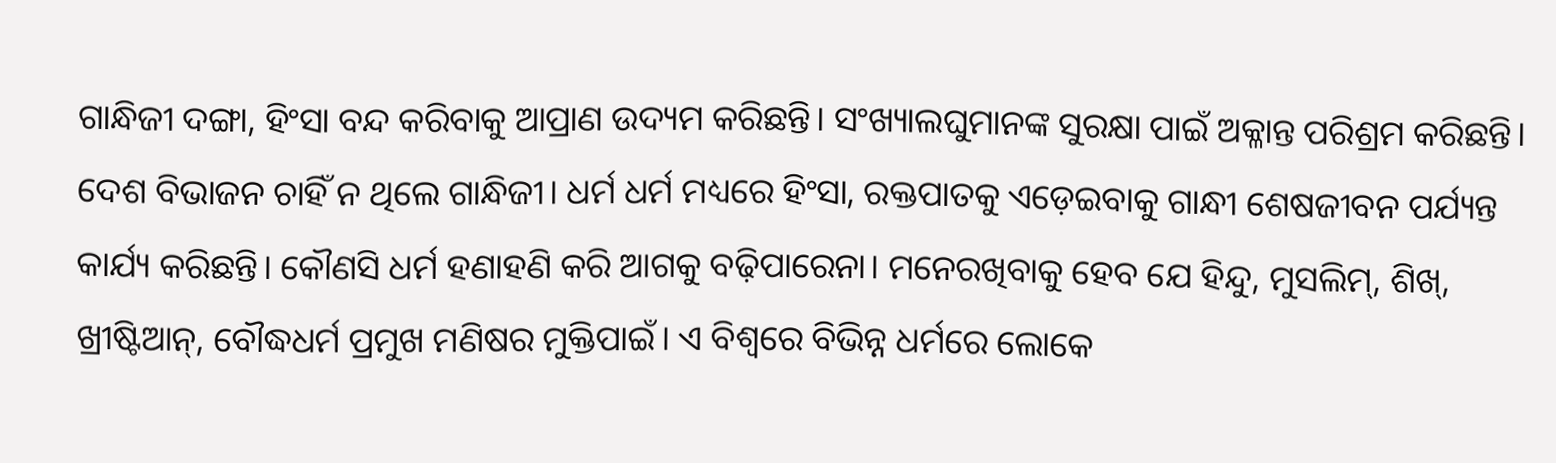ଗାନ୍ଧିଜୀ ଦଙ୍ଗା, ହିଂସା ବନ୍ଦ କରିବାକୁ ଆପ୍ରାଣ ଉଦ୍ୟମ କରିଛନ୍ତି। ସଂଖ୍ୟାଲଘୁମାନଙ୍କ ସୁରକ୍ଷା ପାଇଁ ଅକ୍ଳାନ୍ତ ପରିଶ୍ରମ କରିଛନ୍ତି। ଦେଶ ବିଭାଜନ ଚାହିଁ ନ ଥିଲେ ଗାନ୍ଧିଜୀ। ଧର୍ମ ଧର୍ମ ମଧ୍ୟରେ ହିଂସା, ରକ୍ତପାତକୁ ଏଡ଼େଇବାକୁ ଗାନ୍ଧୀ ଶେଷଜୀବନ ପର୍ଯ୍ୟନ୍ତ କାର୍ଯ୍ୟ କରିଛନ୍ତି। କୌଣସି ଧର୍ମ ହଣାହଣି କରି ଆଗକୁ ବଢ଼ିପାରେନା। ମନେରଖିବାକୁ ହେବ ଯେ ହିନ୍ଦୁ, ମୁସଲିମ୍‌, ଶିଖ୍‌, ଖ୍ରୀଷ୍ଟିଆନ୍‌, ବୌଦ୍ଧଧର୍ମ ପ୍ରମୁଖ ମଣିଷର ମୁକ୍ତିପାଇଁ। ଏ ବିଶ୍ୱରେ ବିଭିନ୍ନ ଧର୍ମରେ ଲୋକେ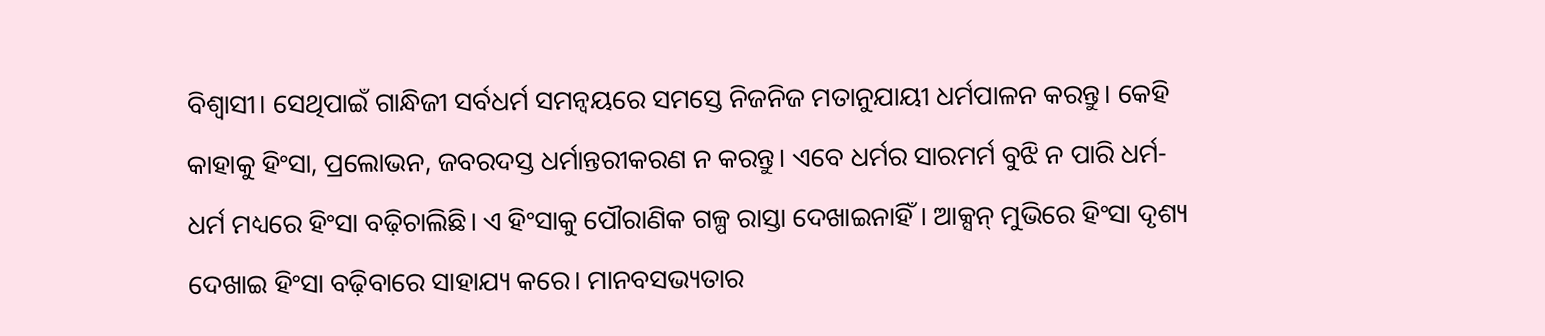ବିଶ୍ୱାସୀ। ସେଥିପାଇଁ ଗାନ୍ଧିଜୀ ସର୍ବଧର୍ମ ସମନ୍ବୟରେ ସମସ୍ତେ ନିଜନିଜ ମତାନୁଯାୟୀ ଧର୍ମପାଳନ କରନ୍ତୁ। କେହି କାହାକୁ ହିଂସା, ପ୍ରଲୋଭନ, ଜବରଦସ୍ତ ଧର୍ମାନ୍ତରୀକରଣ ନ କରନ୍ତୁ। ଏବେ ଧର୍ମର ସାରମର୍ମ ବୁଝି ନ ପାରି ଧର୍ମ-ଧର୍ମ ମଧ୍ୟରେ ହିଂସା ବଢ଼ିଚାଲିଛି। ଏ ହିଂସାକୁ ପୌରାଣିକ ଗଳ୍ପ ରାସ୍ତା ଦେଖାଇନାହିଁ। ଆକ୍ସନ୍‌ ମୁଭିରେ ହିଂସା ଦୃଶ୍ୟ ଦେଖାଇ ହିଂସା ବଢ଼ିବାରେ ସାହାଯ୍ୟ କରେ। ମାନବସଭ୍ୟତାର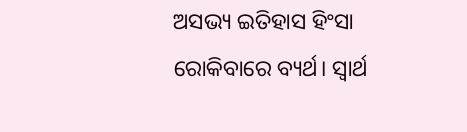ଅସଭ୍ୟ ଇତିହାସ ହିଂସା ରୋକିବାରେ ବ୍ୟର୍ଥ। ସ୍ବାର୍ଥ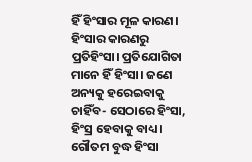ହିଁ ହିଂସାର ମୂଳ କାରଣ। ହିଂସାର କାରଣରୁ ପ୍ରତିହିଂସା। ପ୍ରତିଯୋଗିତା ମାନେ ହିଁ ହିଂସା। ଜଣେ ଅନ୍ୟକୁ ହରେଇବାକୁ ଚାହିଁବ- ସେଠାରେ ହିଂସା, ହିଂସ୍ର ହେବାକୁ ବାଧ୍ୟ।
ଗୌତମ ବୁଦ୍ଧ ହିଂସା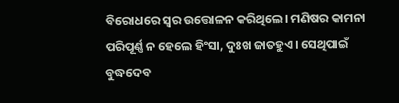ବିରୋଧରେ ସ୍ବର ଉତ୍ତୋଳନ କରିଥିଲେ। ମଣିଷର କାମନା ପରିପୂର୍ଣ୍ଣ ନ ହେଲେ ହିଂସା, ଦୁଃଖ ଜାତହୁଏ। ସେଥିପାଇଁ ବୁଦ୍ଧଦେବ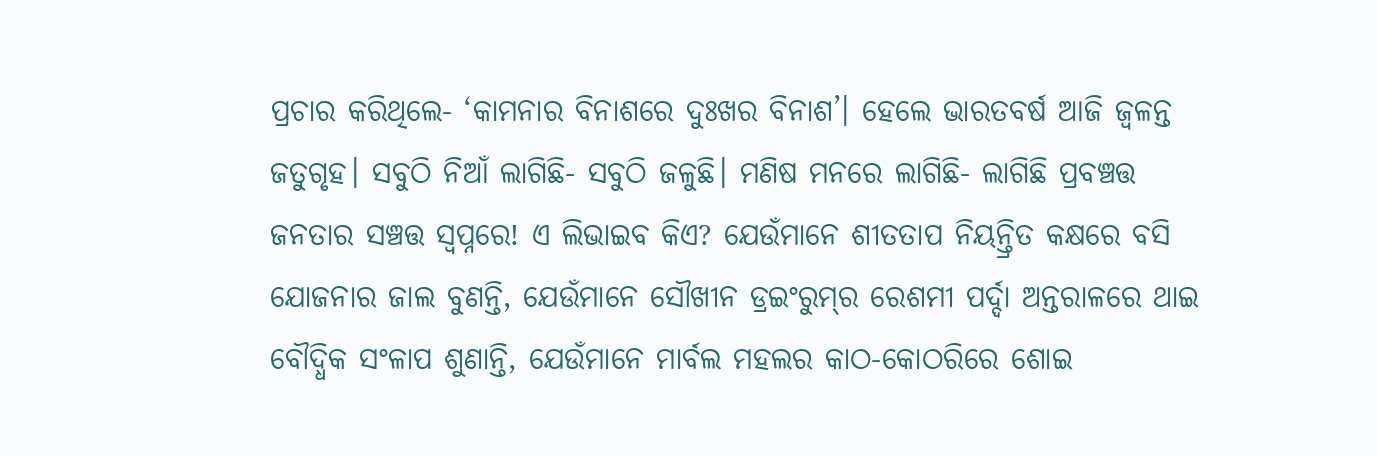ପ୍ରଚାର କରିଥିଲେ- ‘କାମନାର ବିନାଶରେ ଦୁଃଖର ବିନାଶ’। ହେଲେ ଭାରତବର୍ଷ ଆଜି ଜ୍ୱଳନ୍ତ ଜତୁଗୃହ। ସବୁଠି ନିଆଁ ଲାଗିଛି- ସବୁଠି ଜଳୁଛି। ମଣିଷ ମନରେ ଲାଗିଛି- ଲାଗିଛି ପ୍ରବଞ୍ଚତ୍ତ ଜନତାର ସଞ୍ଚତ୍ତ ସ୍ବପ୍ନରେ! ଏ ଲିଭାଇବ କିଏ? ଯେଉଁମାନେ ଶୀତତାପ ନିୟନ୍ତ୍ରିତ କକ୍ଷରେ ବସି ଯୋଜନାର ଜାଲ ବୁଣନ୍ତି, ଯେଉଁମାନେ ସୌଖୀନ ଡ୍ରଇଂରୁମ୍‌ର ରେଶମୀ ପର୍ଦ୍ଦା ଅନ୍ତରାଳରେ ଥାଇ ବୌଦ୍ଧିକ ସଂଳାପ ଶୁଣାନ୍ତି, ଯେଉଁମାନେ ମାର୍ବଲ ମହଲର କାଠ-କୋଠରିରେ ଶୋଇ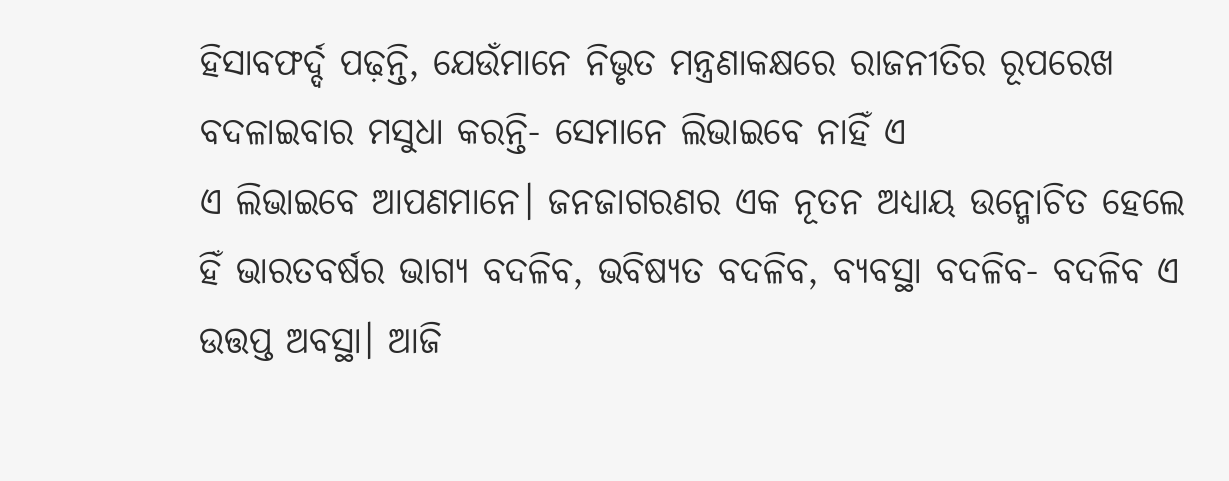ହିସାବଫର୍ଦ୍ଦ ପଢ଼ନ୍ତି, ଯେଉଁମାନେ ନିଭୃତ ମନ୍ତ୍ରଣାକକ୍ଷରେ ରାଜନୀତିର ରୂପରେଖ ବଦଳାଇବାର ମସୁଧା କରନ୍ତି- ସେମାନେ ଲିଭାଇବେ ନାହିଁ ଏ
ଏ ଲିଭାଇବେ ଆପଣମାନେ। ଜନଜାଗରଣର ଏକ ନୂତନ ଅଧ୍ୟାୟ ଉନ୍ମୋଚିତ ହେଲେ ହିଁ ଭାରତବର୍ଷର ଭାଗ୍ୟ ବଦଳିବ, ଭବିଷ୍ୟତ ବଦଳିବ, ବ୍ୟବସ୍ଥା ବଦଳିବ- ବଦଳିବ ଏ ଉତ୍ତପ୍ତ ଅବସ୍ଥା। ଆଜି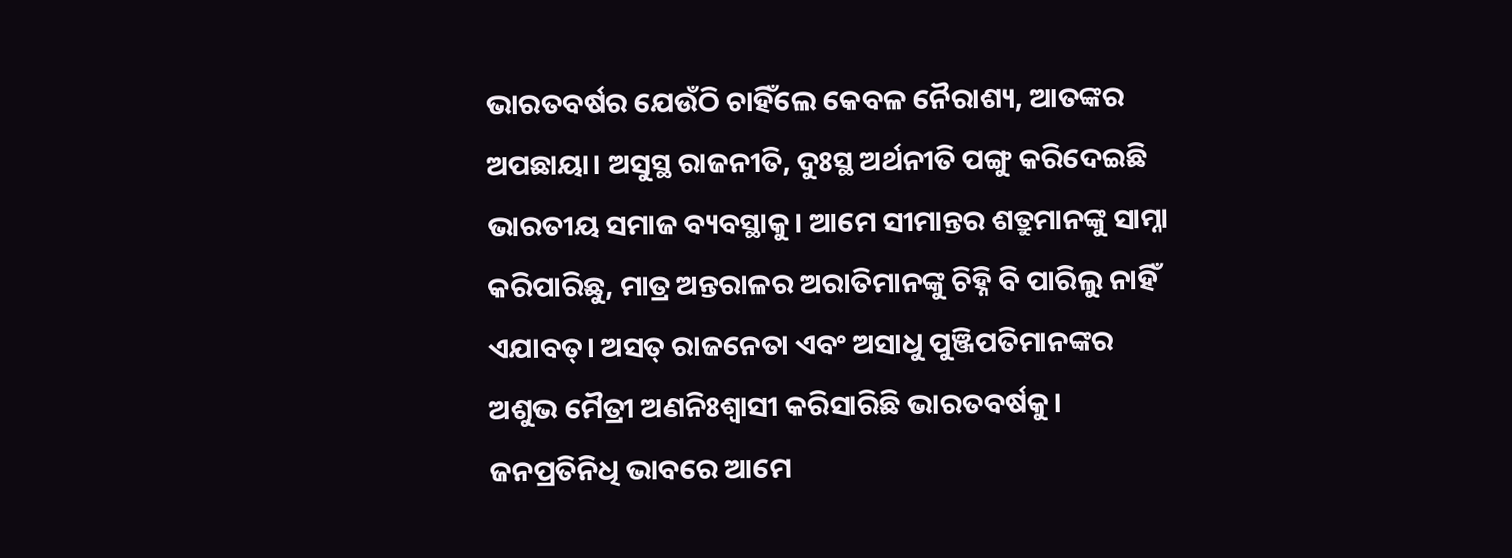ଭାରତବର୍ଷର ଯେଉଁଠି ଚାହିଁଲେ କେବଳ ନୈରାଶ୍ୟ, ଆତଙ୍କର ଅପଛାୟା। ଅସୁସ୍ଥ ରାଜନୀତି, ଦୁଃସ୍ଥ ଅର୍ଥନୀତି ପଙ୍ଗୁ କରିଦେଇଛି ଭାରତୀୟ ସମାଜ ବ୍ୟବସ୍ଥାକୁ। ଆମେ ସୀମାନ୍ତର ଶତ୍ରୁମାନଙ୍କୁ ସାମ୍ନା କରିପାରିଛୁ, ମାତ୍ର ଅନ୍ତରାଳର ଅରାତିମାନଙ୍କୁ ଚିହ୍ନି ବି ପାରିଲୁ ନାହିଁ ଏଯାବତ୍‌। ଅସତ୍‌ ରାଜନେତା ଏବଂ ଅସାଧୁ ପୁଞ୍ଜିପତିମାନଙ୍କର ଅଶୁଭ ମୈତ୍ରୀ ଅଣନିଃଶ୍ୱାସୀ କରିସାରିଛି ଭାରତବର୍ଷକୁ। ଜନପ୍ରତିନିଧି ଭାବରେ ଆମେ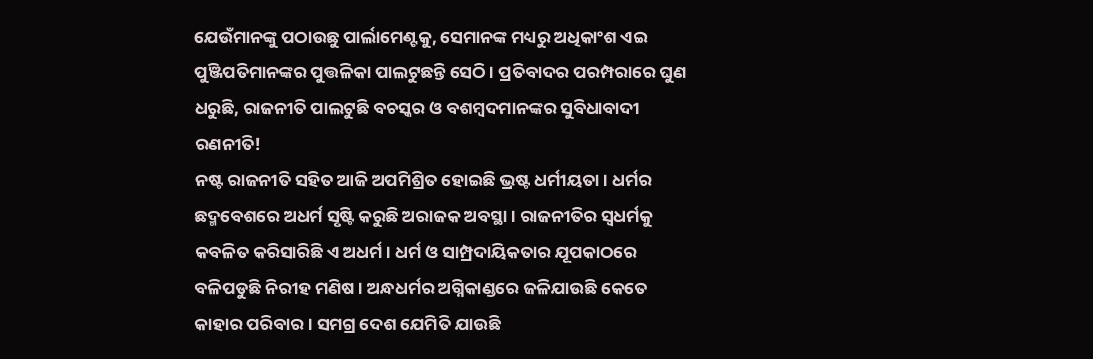ଯେଉଁମାନଙ୍କୁ ପଠାଉଛୁ ପାର୍ଲାମେଣ୍ଟକୁ, ସେମାନଙ୍କ ମଧ୍ୟରୁ ଅଧିକାଂଶ ଏଇ ପୁଞ୍ଜିପତିମାନଙ୍କର ପୁତ୍ତଳିକା ପାଲଟୁଛନ୍ତି ସେଠି। ପ୍ରତିବାଦର ପରମ୍ପରାରେ ଘୁଣ ଧରୁଛି, ରାଜନୀତି ପାଲଟୁଛି ବଚସ୍କର ଓ ବଶମ୍ବଦମାନଙ୍କର ସୁବିଧାବାଦୀ ରଣନୀତି!
ନଷ୍ଟ ରାଜନୀତି ସହିତ ଆଜି ଅପମିଶ୍ରିତ ହୋଇଛି ଭ୍ରଷ୍ଟ ଧର୍ମୀୟତା। ଧର୍ମର ଛଦ୍ମବେଶରେ ଅଧର୍ମ ସୃଷ୍ଟି କରୁଛି ଅରାଜକ ଅବସ୍ଥା। ରାଜନୀତିର ସ୍ବଧର୍ମକୁ କବଳିତ କରିସାରିଛି ଏ ଅଧର୍ମ। ଧର୍ମ ଓ ସାମ୍ପ୍ରଦାୟିକତାର ଯୂପକାଠରେ ବଳିପଡୁଛି ନିରୀହ ମଣିଷ। ଅନ୍ଧଧର୍ମର ଅଗ୍ନିକାଣ୍ଡରେ ଜଳିଯାଉଛି କେତେ କାହାର ପରିବାର। ସମଗ୍ର ଦେଶ ଯେମିତି ଯାଉଛି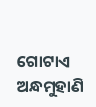ଗୋଟାଏ ଅନ୍ଧମୁହାଣି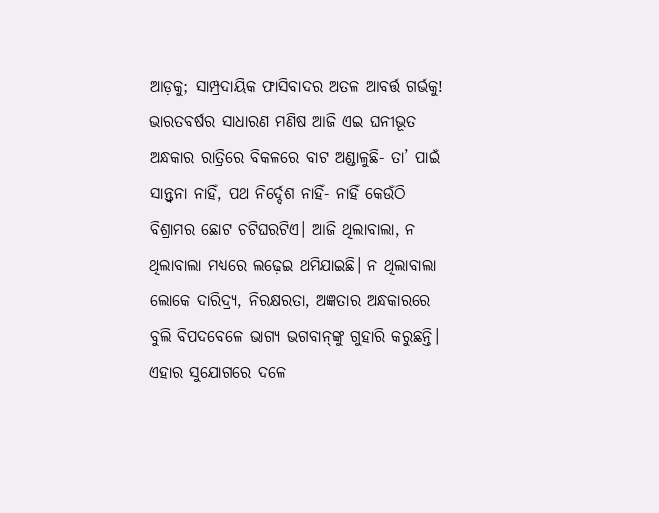ଆଡ଼କୁ; ସାମ୍ପ୍ରଦାୟିକ ଫାସିବାଦର ଅତଳ ଆବର୍ତ୍ତ ଗର୍ଭକୁ! ଭାରତବର୍ଷର ସାଧାରଣ ମଣିଷ ଆଜି ଏଇ ଘନୀଭୂତ ଅନ୍ଧକାର ରାତ୍ରିରେ ବିକଳରେ ବାଟ ଅଣ୍ଡାଳୁଛି- ତା’ ପାଇଁ ସାନ୍ତ୍ୱନା ନାହିଁ, ପଥ ନିର୍ଦ୍ଦେଶ ନାହିଁ- ନାହିଁ କେଉଁଠି ବିଶ୍ରାମର ଛୋଟ ଚଟିଘରଟିଏ। ଆଜି ଥିଲାବାଲା, ନ ଥିଲାବାଲା ମଧ୍ୟରେ ଲଢ଼େଇ ଥମିଯାଇଛି। ନ ଥିଲାବାଲା ଲୋକେ ଦାରିଦ୍ର୍ୟ, ନିରକ୍ଷରତା, ଅଜ୍ଞତାର ଅନ୍ଧକାରରେ ବୁଲି ବିପଦବେଳେ ଭାଗ୍ୟ ଭଗବାନ୍‌ଙ୍କୁ ଗୁହାରି କରୁଛନ୍ତି। ଏହାର ସୁଯୋଗରେ ଦଳେ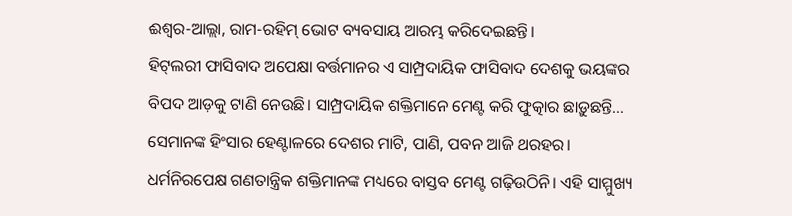ଈଶ୍ୱର-ଆଲ୍ଲା, ରାମ-ରହିମ୍‌ ଭୋଟ ବ୍ୟବସାୟ ଆରମ୍ଭ କରିଦେଇଛନ୍ତି।
ହିଟ୍‌ଲରୀ ଫାସିବାଦ ଅପେକ୍ଷା ବର୍ତ୍ତମାନର ଏ ସାମ୍ପ୍ରଦାୟିକ ଫାସିବାଦ ଦେଶକୁ ଭୟଙ୍କର ବିପଦ ଆଡ଼କୁ ଟାଣି ନେଉଛି। ସାମ୍ପ୍ରଦାୟିକ ଶକ୍ତିମାନେ ମେଣ୍ଟ କରି ଫୁତ୍କାର ଛାଡ଼ୁଛନ୍ତି… ସେମାନଙ୍କ ହିଂସାର ହେଣ୍ଟାଳରେ ଦେଶର ମାଟି, ପାଣି, ପବନ ଆଜି ଥରହର। ଧର୍ମନିରପେକ୍ଷ ଗଣତାନ୍ତ୍ରିକ ଶକ୍ତିମାନଙ୍କ ମଧ୍ୟରେ ବାସ୍ତବ ମେଣ୍ଟ ଗଢ଼ିଉଠିନି। ଏହି ସାମ୍ମୁଖ୍ୟ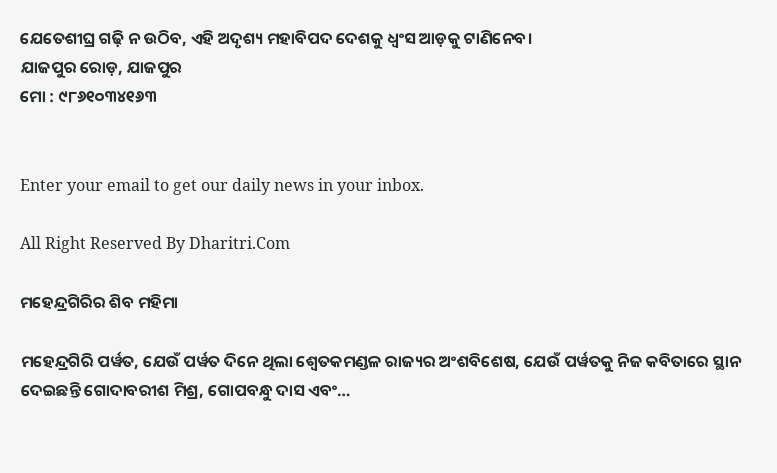ଯେତେଶୀଘ୍ର ଗଢ଼ି ନ ଉଠିବ, ଏହି ଅଦୃଶ୍ୟ ମହାବିପଦ ଦେଶକୁ ଧ୍ୱଂସ ଆଡ଼କୁ ଟାଣିନେବ।
ଯାଜପୁର ରୋଡ଼, ଯାଜପୁର
ମୋ : ୯୮୬୧୦୩୪୧୬୩


Enter your email to get our daily news in your inbox.

All Right Reserved By Dharitri.Com

ମହେନ୍ଦ୍ରଗିରିର ଶିବ ମହିମା

ମହେନ୍ଦ୍ରଗିରି ପର୍ୱତ, ଯେଉଁ ପର୍ୱତ ଦିନେ ଥିଲା ଶ୍ୱେତକମଣ୍ଡଳ ରାଜ୍ୟର ଅଂଶବିଶେଷ, ଯେଉଁ ପର୍ୱତକୁ ନିଜ କବିତାରେ ସ୍ଥାନ ଦେଇଛନ୍ତି ଗୋଦାବରୀଶ ମିଶ୍ର, ଗୋପବନ୍ଧୁ ଦାସ ଏବଂ…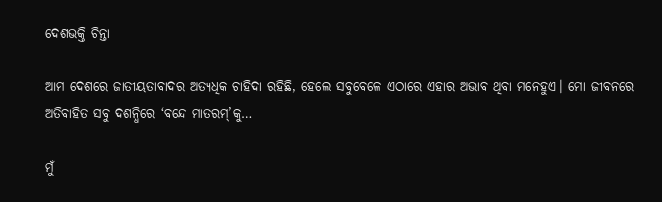ଦେଶଭକ୍ତି ଚିନ୍ତା

ଆମ ଦେଶରେ ଜାତୀୟତାବାଦର ଅତ୍ୟଧିକ ଚାହିଦା ରହିଛି, ହେଲେ ସବୁବେଳେ ଏଠାରେ ଏହାର ଅଭାବ ଥିବା ମନେହୁଏ। ମୋ ଜୀବନରେ ଅତିବାହିତ ସବୁ ଦଶନ୍ଧିରେ ‘ବନ୍ଦେ ମାତରମ୍‌’କୁ…

ମୁଁ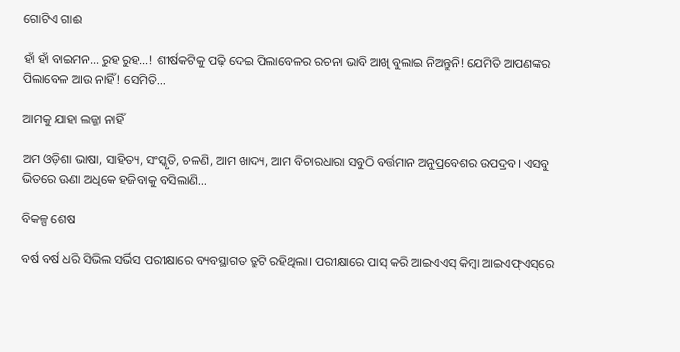ଗୋଟିଏ ଗାଈ

ହାଁ ହାଁ ବାଇମନ… ରୁହ ରୁହ…! ଶୀର୍ଷକଟିକୁ ପଢ଼ି ଦେଇ ପିଲାବେଳର ରଚନା ଭାବି ଆଖି ବୁଲାଇ ନିଅନ୍ତୁନି! ଯେମିତି ଆପଣଙ୍କର ପିଲାବେଳ ଆଉ ନାହିଁ! ସେମିତି…

ଆମକୁ ଯାହା ଲଜ୍ଜା ନାହିଁ

ଅମ ଓଡ଼ିଶା ଭାଷା, ସାହିତ୍ୟ, ସଂସ୍କୃତି, ଚଳଣି, ଆମ ଖାଦ୍ୟ, ଆମ ବିଚାରଧାରା ସବୁଠି ବର୍ତ୍ତମାନ ଅନୁପ୍ରବେଶର ଉପଦ୍ରବ। ଏସବୁ ଭିତରେ ଊଣା ଅଧିକେ ହଜିବାକୁ ବସିଲାଣି…

ବିକଳ୍ପ ଶେଷ

ବର୍ଷ ବର୍ଷ ଧରି ସିଭିଲ ସର୍ଭିସ ପରୀକ୍ଷାରେ ବ୍ୟବସ୍ଥାଗତ ତ୍ରୁଟି ରହିଥିଲା। ପରୀକ୍ଷାରେ ପାସ୍‌ କରି ଆଇଏଏସ୍‌ କିମ୍ବା ଆଇଏଫ୍‌ଏସ୍‌ରେ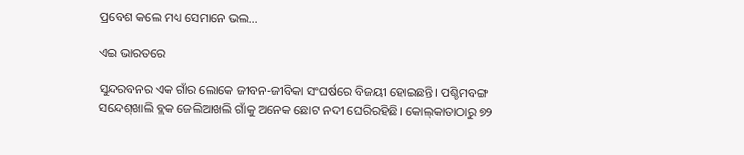ପ୍ରବେଶ କଲେ ମଧ୍ୟ ସେମାନେ ଭଲ…

ଏଇ ଭାରତରେ

ସୁନ୍ଦରବନର ଏକ ଗାଁର ଲୋକେ ଜୀବନ-ଜୀବିକା ସଂଘର୍ଷରେ ବିଜୟୀ ହୋଇଛନ୍ତି। ପଶ୍ଚିମବଙ୍ଗ ସନ୍ଦେଶ୍‌ଖାଲି ବ୍ଲକ ଜେଲିଆଖଲି ଗାଁକୁ ଅନେକ ଛୋଟ ନଦୀ ଘେରିରହିଛି। କୋଲ୍‌କାତାଠାରୁ ୭୨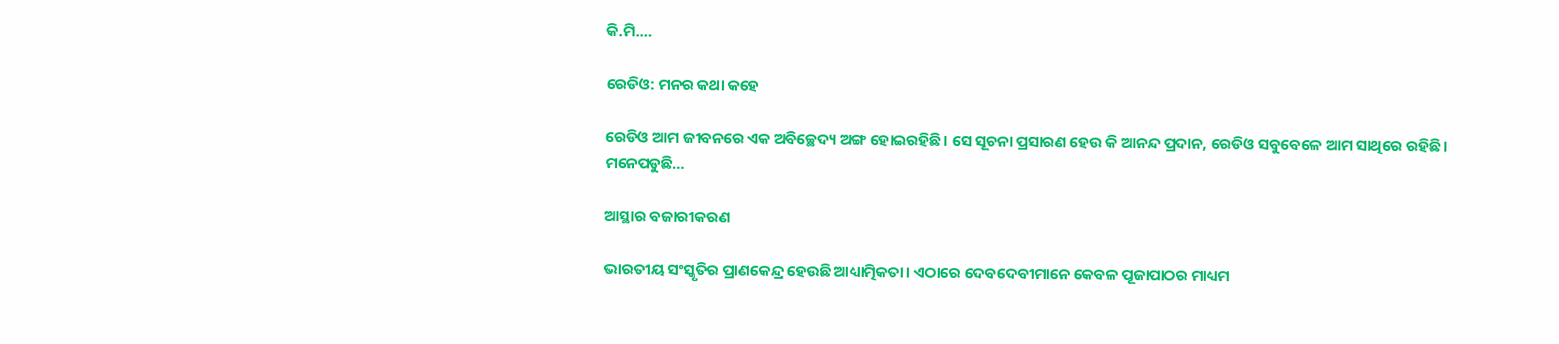କି.ମି.…

ରେଡିଓ: ମନର କଥା କହେ

ରେଡିଓ ଆମ ଜୀବନରେ ଏକ ଅବିଚ୍ଛେଦ୍ୟ ଅଙ୍ଗ ହୋଇରହିଛି। ସେ ସୂଚନା ପ୍ରସାରଣ ହେଉ କି ଆନନ୍ଦ ପ୍ରଦାନ, ରେଡିଓ ସବୁବେଳେ ଆମ ସାଥିରେ ରହିଛି। ମନେପଡୁଛି…

ଆସ୍ଥାର ବଜାରୀକରଣ

ଭାରତୀୟ ସଂସ୍କୃତିର ପ୍ରାଣକେନ୍ଦ୍ର ହେଉଛି ଆଧ୍ୟାତ୍ମିକତା। ଏଠାରେ ଦେବଦେବୀମାନେ କେବଳ ପୂଜାପାଠର ମାଧ୍ୟମ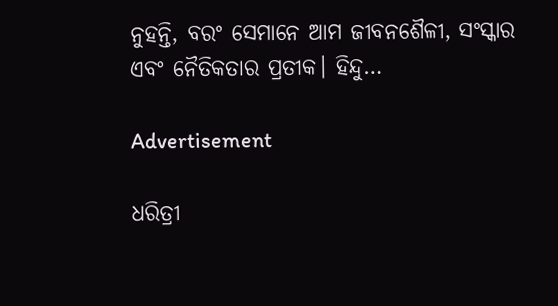ନୁହନ୍ତି, ବରଂ ସେମାନେ ଆମ ଜୀବନଶୈଳୀ, ସଂସ୍କାର ଏବଂ ନୈତିକତାର ପ୍ରତୀକ। ହିନ୍ଦୁ…

Advertisement

ଧରିତ୍ରୀ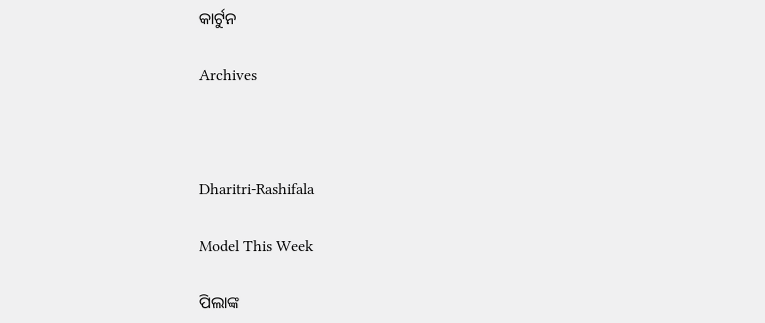କାର୍ଟୁନ

Archives



Dharitri-Rashifala

Model This Week

ପିଲାଙ୍କ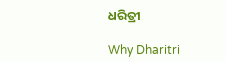ଧରିତ୍ରୀ

Why Dharitri